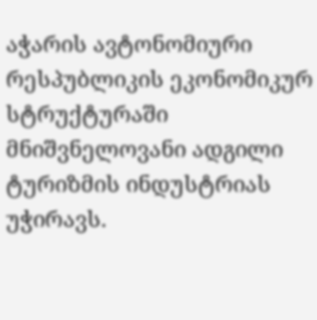აჭარის ავტონომიური რესპუბლიკის ეკონომიკურ სტრუქტურაში მნიშვნელოვანი ადგილი ტურიზმის ინდუსტრიას უჭირავს.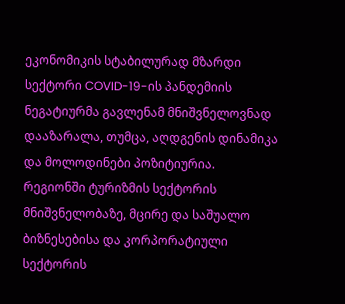ეკონომიკის სტაბილურად მზარდი სექტორი COVID-19-ის პანდემიის ნეგატიურმა გავლენამ მნიშვნელოვნად დააზარალა, თუმცა, აღდგენის დინამიკა და მოლოდინები პოზიტიურია.
რეგიონში ტურიზმის სექტორის მნიშვნელობაზე, მცირე და საშუალო ბიზნესებისა და კორპორატიული სექტორის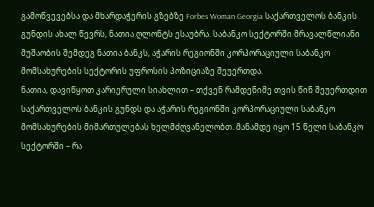გამოწვევებსა და მხარდაჭერის გზებზე Forbes Woman Georgia საქართველოს ბანკის გუნდის ახალ წევრს, ნათია ღლონტს ესაუბრა. საბანკო სექტორში მრავალწლიანი მუშაობის შემდეგ ნათია ბანკს, აჭარის რეგიონში კორპორაციული საბანკო მომსახურების სექტორის უფროსის პოზიციაზე შეუერთდა.
ნათია, დავიწყოთ კარიერული სიახლით – თქვენ რამდენიმე თვის წინ შეუერთდით საქართველოს ბანკის გუნდს და აჭარის რეგიონში კორპორაციული საბანკო მომსახურების მიმართულებას ხელმძღვანელობთ. მანამდე იყო 15 წელი საბანკო სექტორში – რა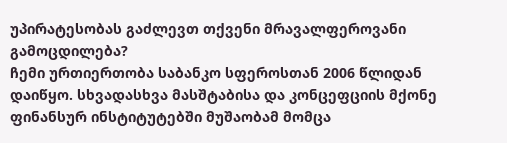უპირატესობას გაძლევთ თქვენი მრავალფეროვანი გამოცდილება?
ჩემი ურთიერთობა საბანკო სფეროსთან 2006 წლიდან დაიწყო. სხვადასხვა მასშტაბისა და კონცეფციის მქონე ფინანსურ ინსტიტუტებში მუშაობამ მომცა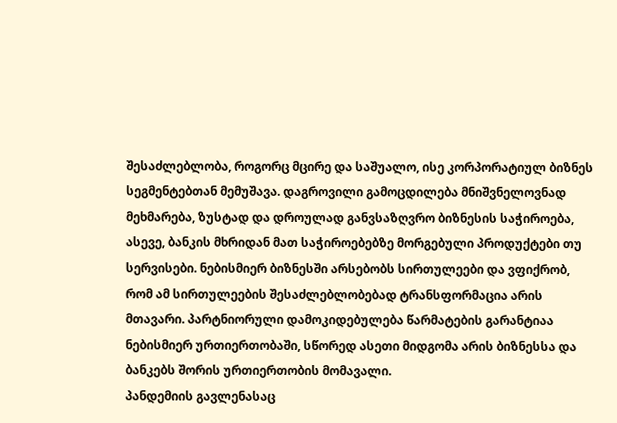შესაძლებლობა, როგორც მცირე და საშუალო, ისე კორპორატიულ ბიზნეს სეგმენტებთან მემუშავა. დაგროვილი გამოცდილება მნიშვნელოვნად მეხმარება, ზუსტად და დროულად განვსაზღვრო ბიზნესის საჭიროება, ასევე, ბანკის მხრიდან მათ საჭიროებებზე მორგებული პროდუქტები თუ სერვისები. ნებისმიერ ბიზნესში არსებობს სირთულეები და ვფიქრობ, რომ ამ სირთულეების შესაძლებლობებად ტრანსფორმაცია არის მთავარი. პარტნიორული დამოკიდებულება წარმატების გარანტიაა ნებისმიერ ურთიერთობაში, სწორედ ასეთი მიდგომა არის ბიზნესსა და ბანკებს შორის ურთიერთობის მომავალი.
პანდემიის გავლენასაც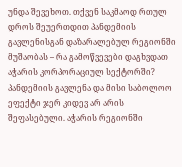უნდა შევეხოთ. თქვენ საკმაოდ რთულ დროს შეუერთდით პანდემიის გავლენისგან დაზარალებულ რეგიონში მუშაობას – რა გამოწვევები დაგხვდათ აჭარის კორპორაციულ სექტორში?
პანდემიის გავლენა და მისი საბოლოო ეფექტი ჯერ კიდევ არ არის შეფასებული. აჭარის რეგიონში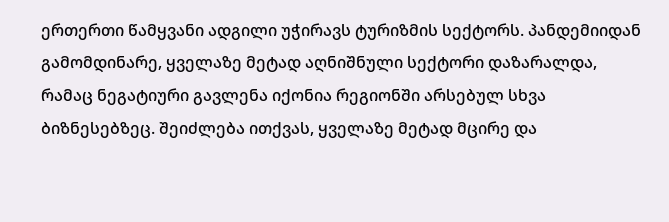ერთერთი წამყვანი ადგილი უჭირავს ტურიზმის სექტორს. პანდემიიდან გამომდინარე, ყველაზე მეტად აღნიშნული სექტორი დაზარალდა, რამაც ნეგატიური გავლენა იქონია რეგიონში არსებულ სხვა ბიზნესებზეც. შეიძლება ითქვას, ყველაზე მეტად მცირე და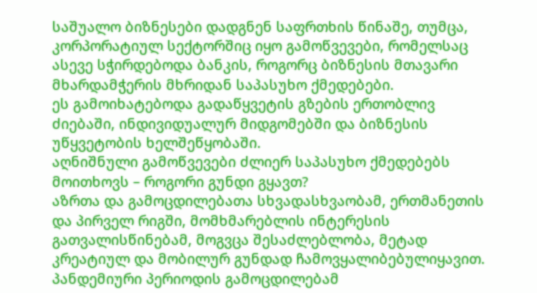საშუალო ბიზნესები დადგნენ საფრთხის წინაშე, თუმცა, კორპორატიულ სექტორშიც იყო გამოწვევები, რომელსაც ასევე სჭირდებოდა ბანკის, როგორც ბიზნესის მთავარი მხარდამჭერის მხრიდან საპასუხო ქმედებები.
ეს გამოიხატებოდა გადაწყვეტის გზების ერთობლივ ძიებაში, ინდივიდუალურ მიდგომებში და ბიზნესის უწყვეტობის ხელშეწყობაში.
აღნიშნული გამოწვევები ძლიერ საპასუხო ქმედებებს მოითხოვს – როგორი გუნდი გყავთ?
აზრთა და გამოცდილებათა სხვადასხვაობამ, ერთმანეთის და პირველ რიგში, მომხმარებლის ინტერესის გათვალისწინებამ, მოგვცა შესაძლებლობა, მეტად კრეატიულ და მობილურ გუნდად ჩამოვყალიბებულიყავით. პანდემიური პერიოდის გამოცდილებამ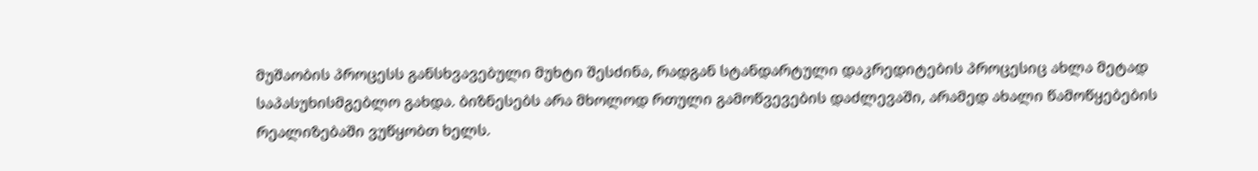მუშაობის პროცესს განსხვავებული მუხტი შესძინა, რადგან სტანდარტული დაკრედიტების პროცესიც ახლა მეტად საპასუხისმგებლო გახდა. ბიზნესებს არა მხოლოდ რთული გამოწვევების დაძლევაში, არამედ ახალი წამოწყებების რეალიზებაში ვუწყობთ ხელს.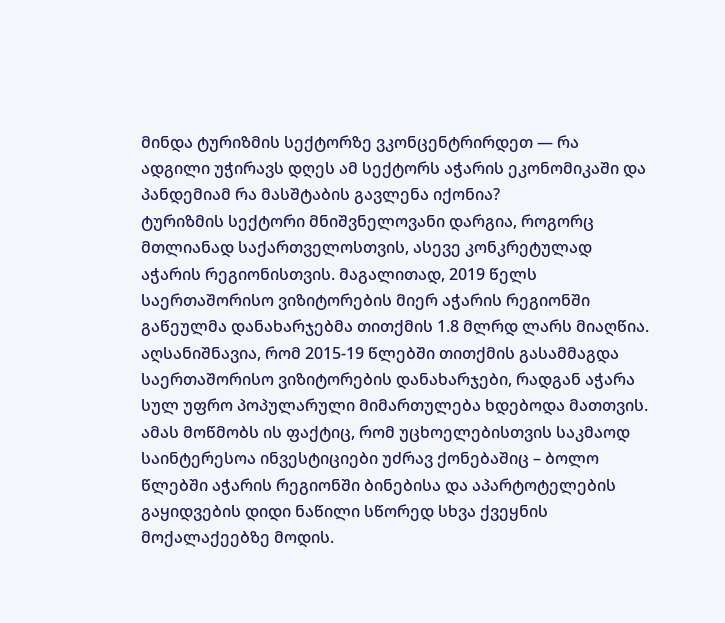მინდა ტურიზმის სექტორზე ვკონცენტრირდეთ — რა ადგილი უჭირავს დღეს ამ სექტორს აჭარის ეკონომიკაში და პანდემიამ რა მასშტაბის გავლენა იქონია?
ტურიზმის სექტორი მნიშვნელოვანი დარგია, როგორც მთლიანად საქართველოსთვის, ასევე კონკრეტულად აჭარის რეგიონისთვის. მაგალითად, 2019 წელს საერთაშორისო ვიზიტორების მიერ აჭარის რეგიონში გაწეულმა დანახარჯებმა თითქმის 1.8 მლრდ ლარს მიაღწია. აღსანიშნავია, რომ 2015-19 წლებში თითქმის გასამმაგდა საერთაშორისო ვიზიტორების დანახარჯები, რადგან აჭარა სულ უფრო პოპულარული მიმართულება ხდებოდა მათთვის. ამას მოწმობს ის ფაქტიც, რომ უცხოელებისთვის საკმაოდ საინტერესოა ინვესტიციები უძრავ ქონებაშიც – ბოლო წლებში აჭარის რეგიონში ბინებისა და აპარტოტელების გაყიდვების დიდი ნაწილი სწორედ სხვა ქვეყნის მოქალაქეებზე მოდის.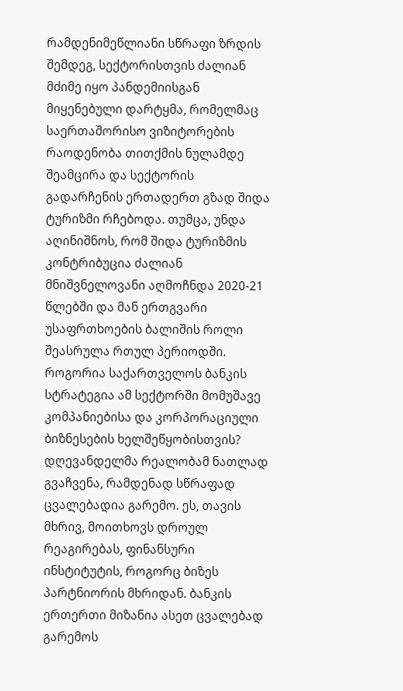რამდენიმეწლიანი სწრაფი ზრდის შემდეგ, სექტორისთვის ძალიან მძიმე იყო პანდემიისგან მიყენებული დარტყმა, რომელმაც საერთაშორისო ვიზიტორების რაოდენობა თითქმის ნულამდე შეამცირა და სექტორის გადარჩენის ერთადერთ გზად შიდა ტურიზმი რჩებოდა. თუმცა, უნდა აღინიშნოს, რომ შიდა ტურიზმის კონტრიბუცია ძალიან მნიშვნელოვანი აღმოჩნდა 2020-21 წლებში და მან ერთგვარი უსაფრთხოების ბალიშის როლი შეასრულა რთულ პერიოდში.
როგორია საქართველოს ბანკის სტრატეგია ამ სექტორში მომუშავე კომპანიებისა და კორპორაციული ბიზნესების ხელშეწყობისთვის?
დღევანდელმა რეალობამ ნათლად გვაჩვენა, რამდენად სწრაფად ცვალებადია გარემო. ეს, თავის მხრივ, მოითხოვს დროულ რეაგირებას, ფინანსური ინსტიტუტის, როგორც ბიზეს პარტნიორის მხრიდან. ბანკის ერთერთი მიზანია ასეთ ცვალებად გარემოს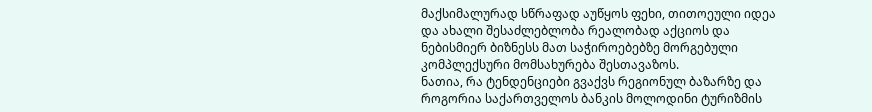მაქსიმალურად სწრაფად აუწყოს ფეხი, თითოეული იდეა და ახალი შესაძლებლობა რეალობად აქციოს და ნებისმიერ ბიზნესს მათ საჭიროებებზე მორგებული კომპლექსური მომსახურება შესთავაზოს.
ნათია, რა ტენდენციები გვაქვს რეგიონულ ბაზარზე და როგორია საქართველოს ბანკის მოლოდინი ტურიზმის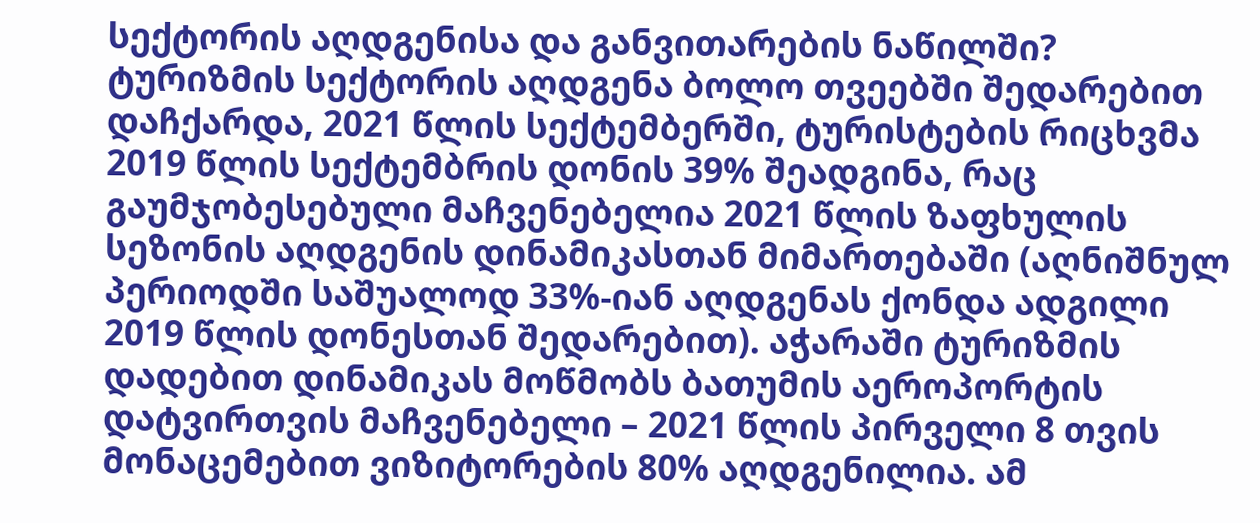სექტორის აღდგენისა და განვითარების ნაწილში?
ტურიზმის სექტორის აღდგენა ბოლო თვეებში შედარებით დაჩქარდა, 2021 წლის სექტემბერში, ტურისტების რიცხვმა 2019 წლის სექტემბრის დონის 39% შეადგინა, რაც გაუმჯობესებული მაჩვენებელია 2021 წლის ზაფხულის სეზონის აღდგენის დინამიკასთან მიმართებაში (აღნიშნულ პერიოდში საშუალოდ 33%-იან აღდგენას ქონდა ადგილი 2019 წლის დონესთან შედარებით). აჭარაში ტურიზმის დადებით დინამიკას მოწმობს ბათუმის აეროპორტის დატვირთვის მაჩვენებელი – 2021 წლის პირველი 8 თვის მონაცემებით ვიზიტორების 80% აღდგენილია. ამ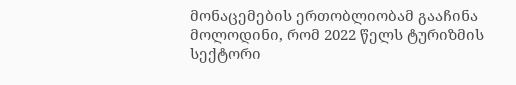მონაცემების ერთობლიობამ გააჩინა მოლოდინი, რომ 2022 წელს ტურიზმის სექტორი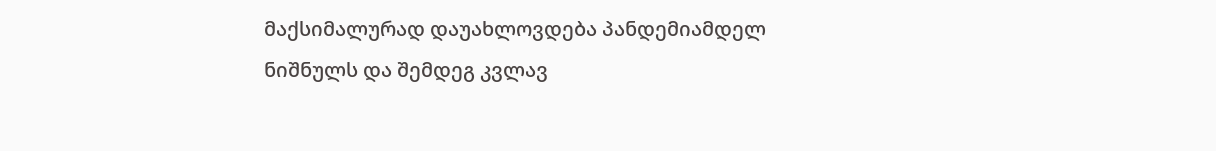მაქსიმალურად დაუახლოვდება პანდემიამდელ ნიშნულს და შემდეგ კვლავ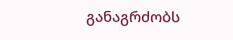განაგრძობს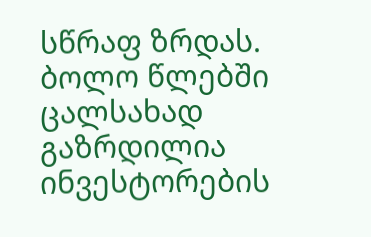სწრაფ ზრდას.
ბოლო წლებში ცალსახად გაზრდილია ინვესტორების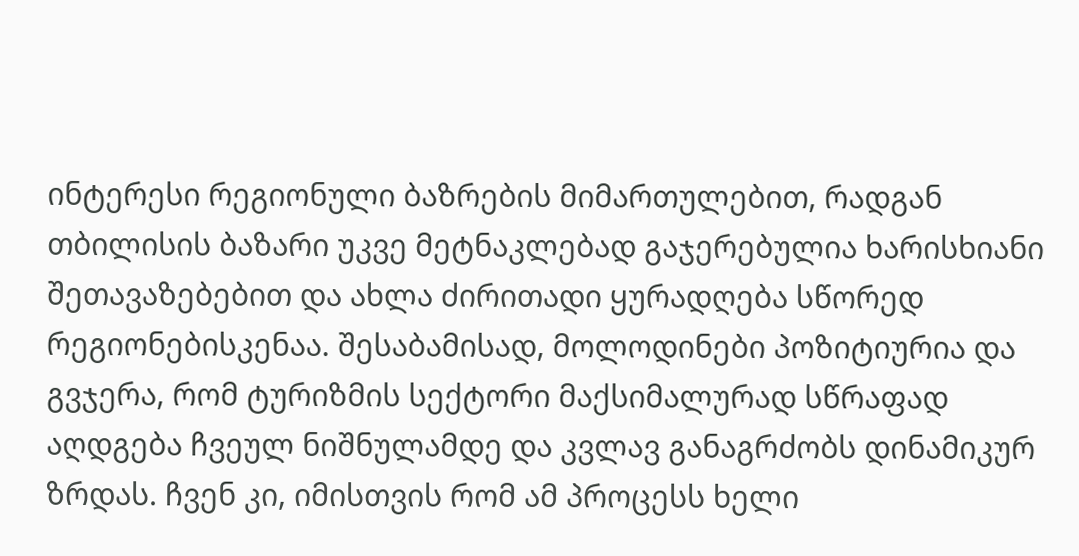ინტერესი რეგიონული ბაზრების მიმართულებით, რადგან თბილისის ბაზარი უკვე მეტნაკლებად გაჯერებულია ხარისხიანი შეთავაზებებით და ახლა ძირითადი ყურადღება სწორედ რეგიონებისკენაა. შესაბამისად, მოლოდინები პოზიტიურია და გვჯერა, რომ ტურიზმის სექტორი მაქსიმალურად სწრაფად აღდგება ჩვეულ ნიშნულამდე და კვლავ განაგრძობს დინამიკურ ზრდას. ჩვენ კი, იმისთვის რომ ამ პროცესს ხელი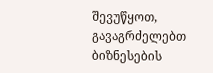შევუწყოთ, გავაგრძელებთ ბიზნესების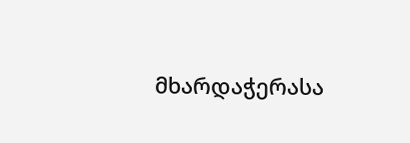მხარდაჭერასა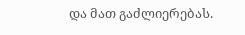და მათ გაძლიერებას.